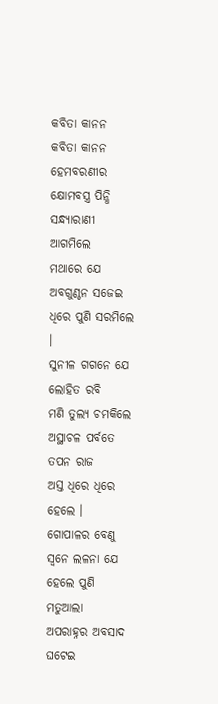କବିତା କାନନ
କବିତା କାନନ
ହେମବରଣୀର କ୍ଷୋମବସ୍ତ୍ର ପିନ୍ଧି
ସନ୍ଧ୍ୟାରାଣୀ ଆଗମିଲେ
ମଥାରେ ଯେ ଅବଗୁଣ୍ଠନ ସଜେଇ
ଧିରେ ପୁଣି ସରମିଲେ ।
ସୁନୀଳ ଗଗନେ ଯେ ଲୋହିତ ରବି
ମଣି ତୁଲ୍ୟ ଚମକିଲେ
ଅସ୍ଥାଚଳ ପର୍ବତେ ତପନ ରାଜ
ଅସ୍ତ ଧିରେ ଧିରେ ହେଲେ ।
ଗୋପାଳର ବେଣୁ ସ୍ଵନେ ଲଳନା ଯେ
ହେଲେ ପୁଣି ମତୁଆଲା
ଅପରାହ୍ନର ଅବସାଦ ଘଟେଇ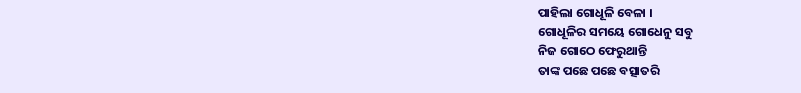ପାହିଲା ଗୋଧୂଳି ବେଳା ।
ଗୋଧୂଳିର ସମୟେ ଗୋଧେନୁ ସବୁ
ନିଜ ଗୋଠେ ଫେରୁଥାନ୍ତି
ତାଙ୍କ ପଛେ ପଛେ ବତ୍ସାତରି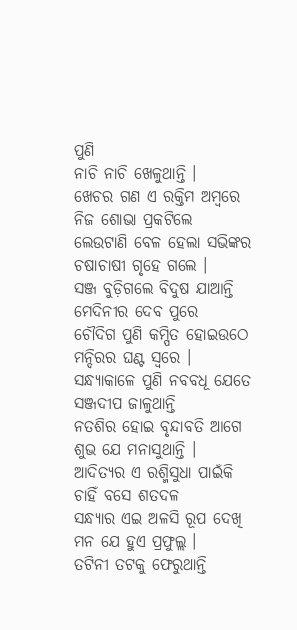ପୁଣି
ନାଚି ନାଚି ଖେଳୁଥାନ୍ତି ।
ଖେଚର ଗଣ ଏ ରକ୍ତିମ ଅମ୍ବରେ
ନିଜ ଶୋଭା ପ୍ରକଟିଲେ
ଲେଉଟାଣି ବେଳ ହେଲା ସଭିଙ୍କର
ଚଷାଚାଷୀ ଗୃହେ ଗଲେ ।
ସଞ୍ଜ ବୁଡ଼ିଗଲେ ବିଦୁଷ ଯାଆନ୍ତି
ମେଦିନୀର ଦେବ ପୁରେ
ଚୌଦିଗ ପୁଣି କମ୍ପିତ ହୋଇଉଠେ
ମନ୍ଦିରର ଘଣ୍ଟ ସ୍ଵରେ ।
ସନ୍ଧ୍ୟାକାଳେ ପୁଣି ନବବଧୂ ଯେତେ
ସଞ୍ଜଦୀପ ଜାଳୁଥାନ୍ତି
ନତଶିର ହୋଇ ବୃନ୍ଦାବତି ଆଗେ
ଶୁଭ ଯେ ମନାସୁଥାନ୍ତି ।
ଆଦିତ୍ୟର ଏ ରଶ୍ମିସୁଧା ପାଇଁକି
ଚାହିଁ ବସେ ଶତଦଳ
ସନ୍ଧ୍ୟାର ଏଇ ଅଳସି ରୂପ ଦେଖି
ମନ ଯେ ହୁଏ ପ୍ରଫୁଲ୍ଲ ।
ତଟିନୀ ତଟକୁ ଫେରୁଥାନ୍ତି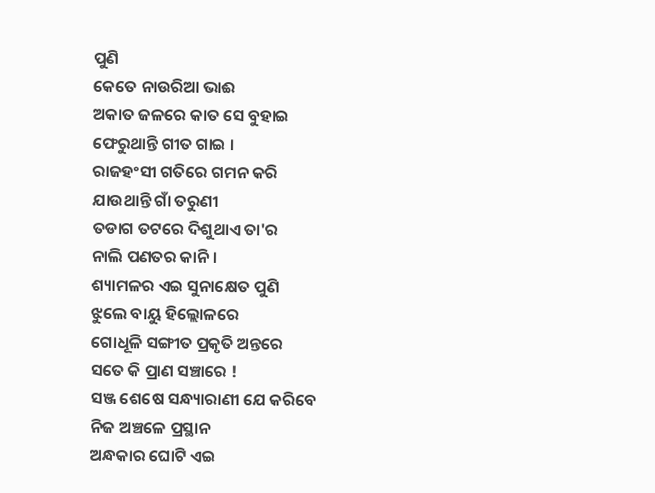ପୁଣି
କେତେ ନାଉରିଆ ଭାଈ
ଅକାତ ଜଳରେ କାତ ସେ ବୁହାଇ
ଫେରୁଥାନ୍ତି ଗୀତ ଗାଇ ।
ରାଜହଂସୀ ଗତିରେ ଗମନ କରି
ଯାଉଥାନ୍ତି ଗାଁ ତରୁଣୀ
ତଡାଗ ତଟରେ ଦିଶୁଥାଏ ତା'ର
ନାଲି ପଣତର କାନି ।
ଶ୍ୟାମଳର ଏଇ ସୁନାକ୍ଷେତ ପୁଣି
ଝୁଲେ ବାୟୁ ହିଲ୍ଲୋଳରେ
ଗୋଧୂଳି ସଙ୍ଗୀତ ପ୍ରକୃତି ଅନ୍ତରେ
ସତେ କି ପ୍ରାଣ ସଞ୍ଚାରେ !
ସଞ୍ଜ ଶେଷେ ସନ୍ଧ୍ୟାରାଣୀ ଯେ କରିବେ
ନିଜ ଅଞ୍ଚଳେ ପ୍ରସ୍ଥାନ
ଅନ୍ଧକାର ଘୋଟି ଏଇ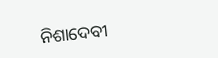ନିଶାଦେବୀ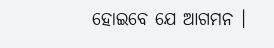ହୋଇବେ ଯେ ଆଗମନ ।